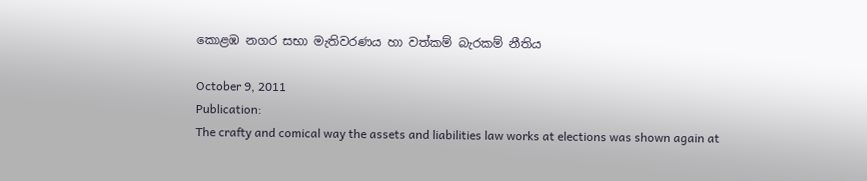කොළඹ නගර සභා මැතිවරණය හා වත්කම් බැරකම් නීතිය

October 9, 2011
Publication:
The crafty and comical way the assets and liabilities law works at elections was shown again at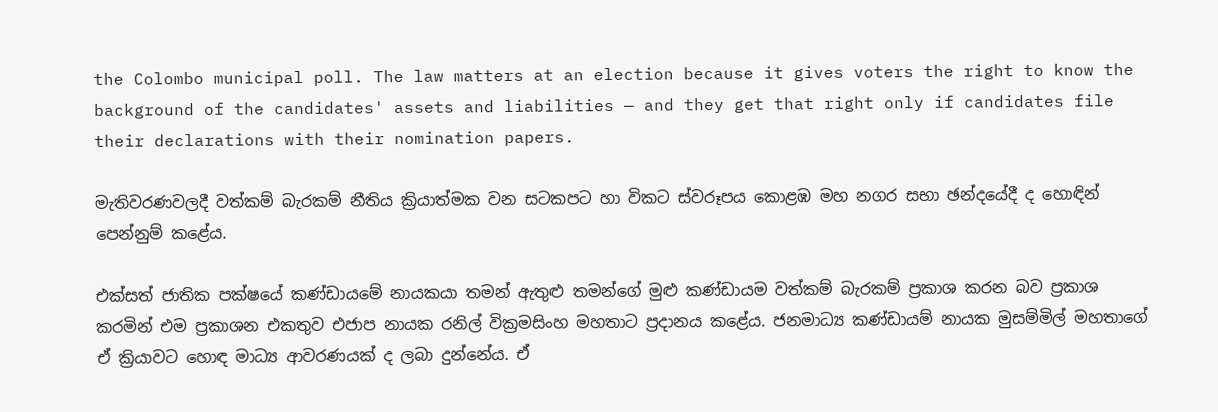the Colombo municipal poll. The law matters at an election because it gives voters the right to know the background of the candidates' assets and liabilities — and they get that right only if candidates file their declarations with their nomination papers.

මැතිවරණවලදී වත්කම් බැරකම් නීතිය ක්‍රියාත්මක වන සටකපට හා විකට ස්වරූපය කොළඹ මහ නගර සභා ඡන්දයේදී ද හොඳින් පෙන්නුම් කළේය.

එක්සත් ජාතික පක්ෂයේ කණ්ඩායමේ නායකයා තමන් ඇතුළු තමන්ගේ මුළු කණ්ඩායම වත්කම් බැරකම් ප්‍රකාශ කරන බව ප්‍රකාශ කරමින් එම ප්‍රකාශන එකතුව එජාප නායක රනිල් වික්‍රමසිංහ මහතාට ප්‍රදානය කළේය. ජනමාධ්‍ය කණ්ඩායම් නායක මුසම්මිල් මහතාගේ ඒ ක්‍රියාවට හොඳ මාධ්‍ය ආවරණයක් ද ලබා දුන්නේය. ඒ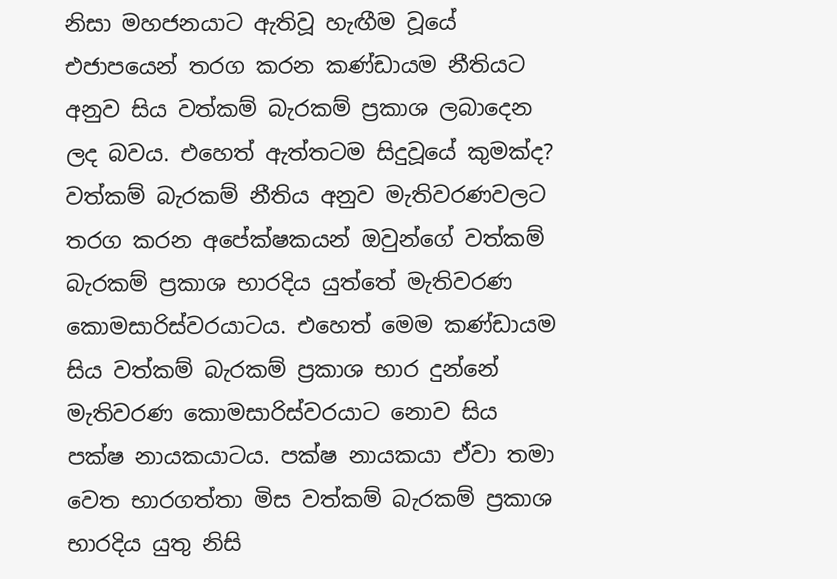නිසා මහජනයාට ඇතිවූ හැඟීම වූයේ එජාපයෙන් තරග කරන කණ්ඩායම නීතියට අනුව සිය වත්කම් බැරකම් ප්‍රකාශ ලබාදෙන ලද බවය. එහෙත් ඇත්තටම සිදුවූයේ කුමක්ද? වත්කම් බැරකම් නීතිය අනුව මැතිවරණවලට තරග කරන අපේක්ෂකයන් ඔවුන්ගේ වත්කම් බැරකම් ප්‍රකාශ භාරදිය යුත්තේ මැතිවරණ කොමසාරිස්වරයාටය. එහෙත් මෙම කණ්ඩායම සිය වත්කම් බැරකම් ප්‍රකාශ භාර දුන්නේ මැතිවරණ කොමසාරිස්වරයාට නොව සිය පක්ෂ නායකයාටය. පක්ෂ නායකයා ඒවා තමා වෙත භාරගත්තා මිස වත්කම් බැරකම් ප්‍රකාශ භාරදිය යුතු නිසි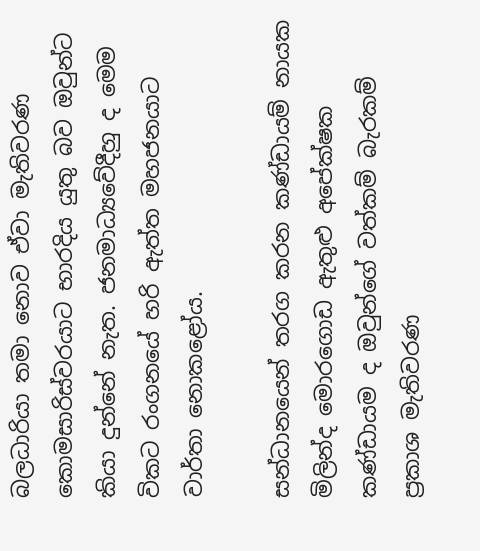බලධාරියා තමා නොව ඒවා මැතිවරණ කොමසාරිස්වරයාට භාරදිය යුතු බව ඔවුන්ට කියා දුන්නේ නැත. ජනමාධ්‍යවේදීහු ද මෙම විකට රංගනයේ හරි ඇත්ත මහජනයාට වාර්තා නොකළෝය.

සන්ධානයෙන් තරග කරන කණ්ඩායම් නායක මිලින්ද මොරගොඩ ඇතුළු අපේක්ෂක කණ්ඩායම ද ඔවුන්ගේ වත්කම් බැරකම් ප්‍රකාශ මැතිවරණ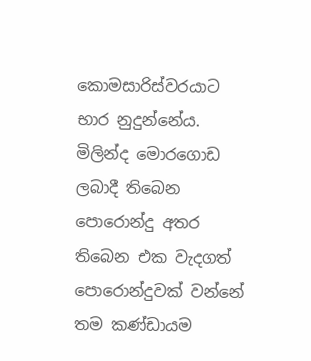කොමසාරිස්වරයාට භාර නුදුන්නේය. මිලින්ද මොරගොඩ ලබාදී තිබෙන පොරොන්දු අතර තිබෙන එක වැදගත් පොරොන්දුවක් වන්නේ තම කණ්ඩායම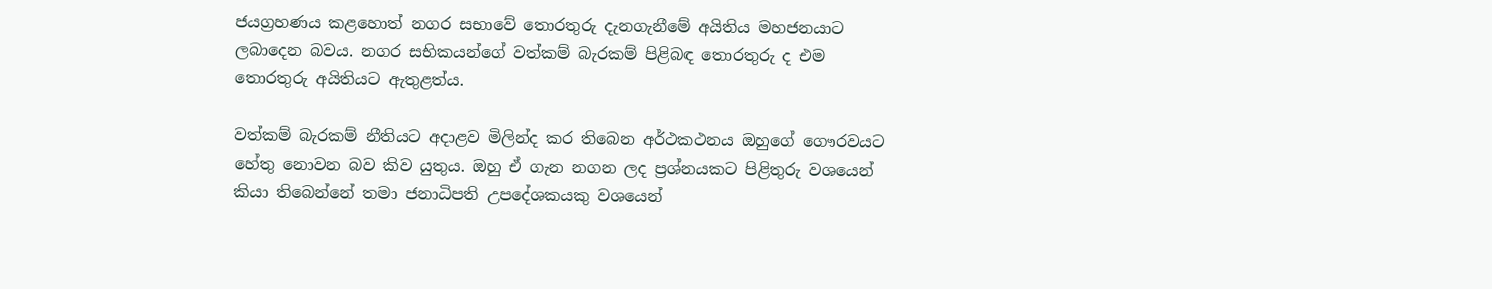ජයග්‍රහණය කළහොත් නගර සභාවේ තොරතුරු දැනගැනීමේ අයිතිය මහජනයාට ලබාදෙන බවය. නගර සභිකයන්ගේ වත්කම් බැරකම් පිළිබඳ තොරතුරු ද එම තොරතුරු අයිතියට ඇතුළත්ය.

වත්කම් බැරකම් නීතියට අදාළව මිලින්ද කර තිබෙන අර්ථකථනය ඔහුගේ ගෞරවයට හේතු නොවන බව කිව යුතුය. ඔහු ඒ ගැන නගන ලද ප්‍රශ්නයකට පිළිතුරු වශයෙන් කියා තිබෙන්නේ තමා ජනාධිපති උපදේශකයකු වශයෙන්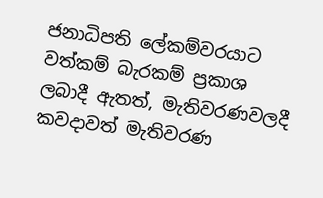ජනාධිපති ලේකම්වරයාට වත්කම් බැරකම් ප්‍රකාශ ලබාදී ඇතත්, මැතිවරණවලදී කවදාවත් මැතිවරණ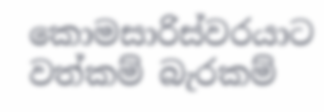කොමසාරිස්වරයාට වත්කම් බැරකම්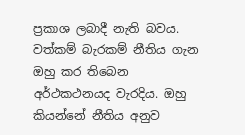ප්‍රකාශ ලබාදී නැති බවය. වත්කම් බැරකම් නීතිය ගැන ඔහු කර තිබෙන අර්ථකථනයද වැරදිය. ඔහු කියන්නේ නීතිය අනුව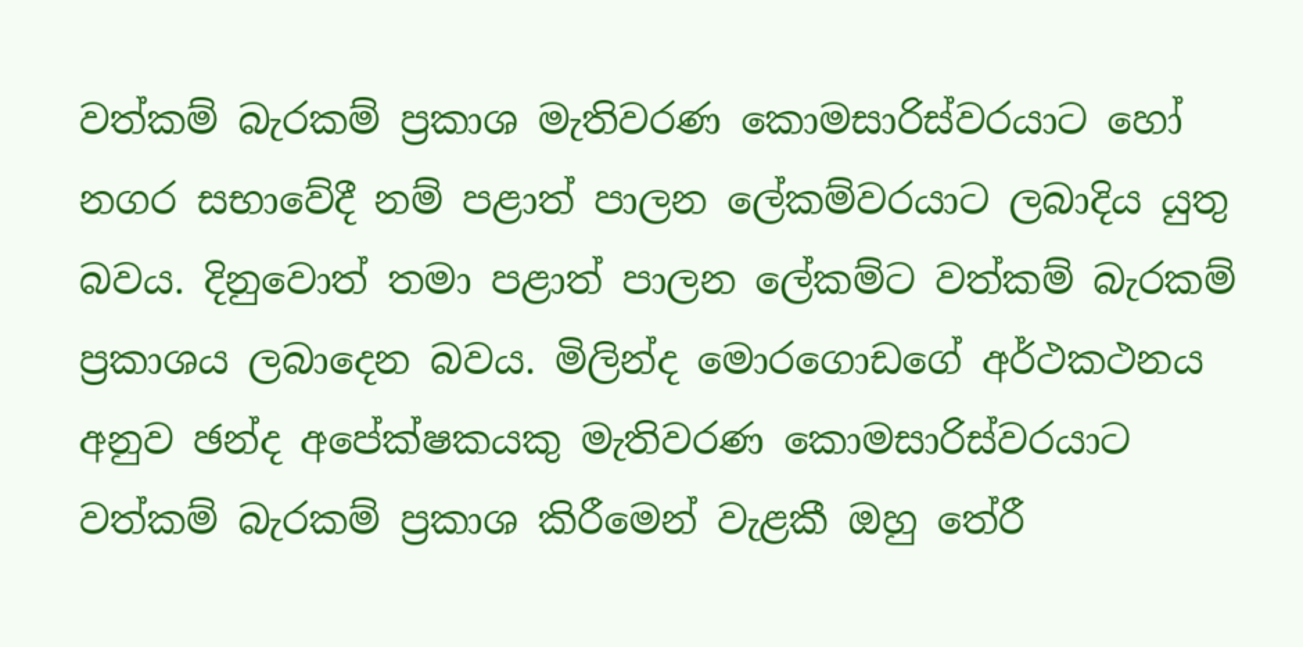වත්කම් බැරකම් ප්‍රකාශ මැතිවරණ කොමසාරිස්වරයාට හෝ නගර සභාවේදී නම් පළාත් පාලන ලේකම්වරයාට ලබාදිය යුතු බවය. දිනුවොත් තමා පළාත් පාලන ලේකම්ට වත්කම් බැරකම් ප්‍රකාශය ලබාදෙන බවය. මිලින්ද මොරගොඩගේ අර්ථකථනය අනුව ඡන්ද අපේක්ෂකයකු මැතිවරණ කොමසාරිස්වරයාට වත්කම් බැරකම් ප්‍රකාශ කිරීමෙන් වැළකී ඔහු තේරී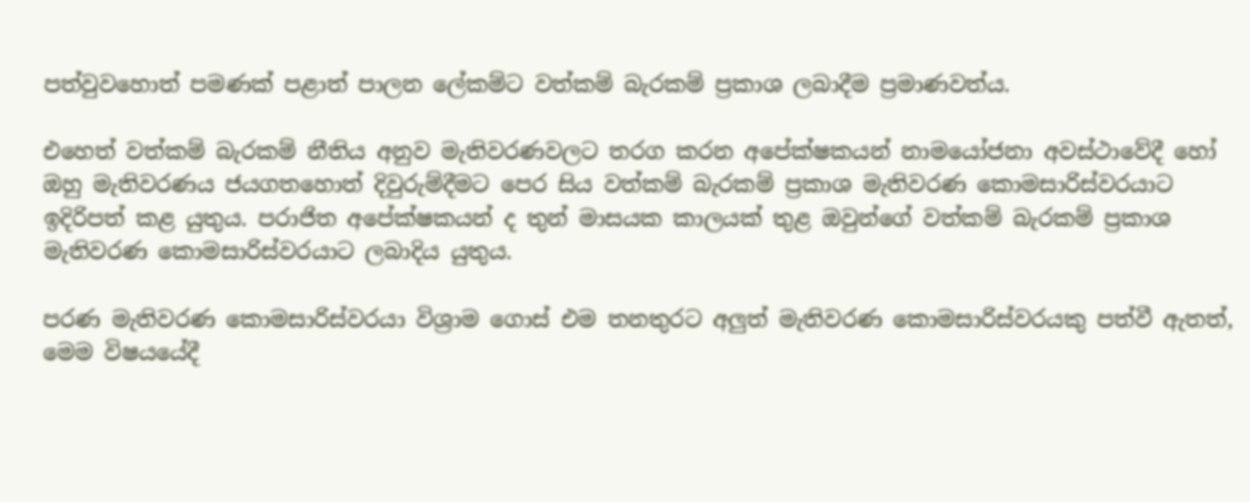පත්වුවහොත් පමණක් පළාත් පාලන ලේකම්ට වත්කම් බැරකම් ප්‍රකාශ ලබාදීම ප්‍රමාණවත්ය.

එහෙත් වත්කම් බැරකම් නීතිය අනුව මැතිවරණවලට තරග කරන අපේක්ෂකයන් නාමයෝජනා අවස්ථාවේදී හෝ ඔහු මැතිවරණය ජයගතහොත් දිවුරුම්දීමට පෙර සිය වත්කම් බැරකම් ප්‍රකාශ මැතිවරණ කොමසාරිස්වරයාට ඉදිරිපත් කළ යුතුය. පරාජිත අපේක්ෂකයන් ද තුන් මාසයක කාලයක් තුළ ඔවුන්ගේ වත්කම් බැරකම් ප්‍රකාශ මැතිවරණ කොමසාරිස්වරයාට ලබාදිය යුතුය.

පරණ මැතිවරණ කොමසාරිස්වරයා විශ්‍රාම ගොස් එම තනතුරට අලුත් මැතිවරණ කොමසාරිස්වරයකු පත්වී ඇතත්, මෙම විෂයයේදී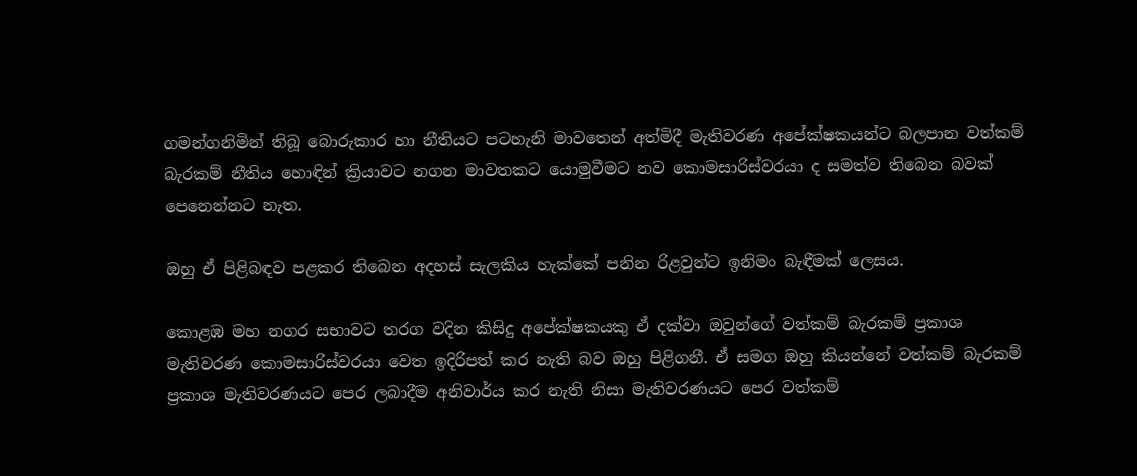ගමන්ගනිමින් තිබූ බොරුකාර හා නීතියට පටහැනි මාවතෙන් අත්මිදී මැතිවරණ අපේක්ෂකයන්ට බලපාන වත්කම් බැරකම් නීතිය හොඳින් ක්‍රියාවට නගන මාවතකට යොමුවීමට නව කොමසාරිස්වරයා ද සමත්ව තිබෙන බවක් පෙනෙන්නට නැත.

ඔහු ඒ පිළිබඳව පළකර තිබෙන අදහස් සැලකිය හැක්කේ පනින රිළවුන්ට ඉනිමං බැඳීමක් ලෙසය.

කොළඹ මහ නගර සභාවට තරග වදින කිසිදු අපේක්ෂකයකු ඒ දක්වා ඔවුන්ගේ වත්කම් බැරකම් ප්‍රකාශ මැතිවරණ කොමසාරිස්වරයා වෙත ඉදිරිපත් කර නැති බව ඔහු පිළිගනී. ඒ සමග ඔහු කියන්නේ වත්කම් බැරකම් ප්‍රකාශ මැතිවරණයට පෙර ලබාදීම අනිවාර්ය කර නැති නිසා මැතිවරණයට පෙර වත්කම්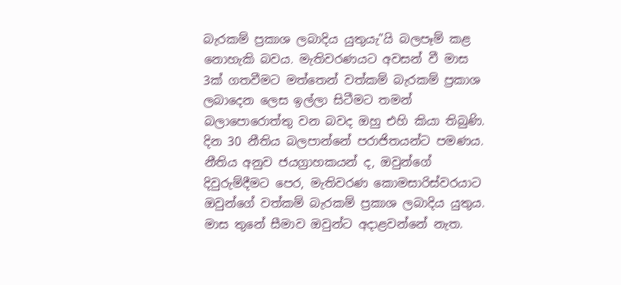බැරකම් ප්‍රකාශ ලබාදිය යුතුයැ”යි බලපෑම් කළ නොහැකි බවය. මැතිවරණයට අවසන් වී මාස 3ක් ගතවීමට මත්තෙන් වත්කම් බැරකම් ප්‍රකාශ ලබාදෙන ලෙස ඉල්ලා සිටීමට තමන් බලාපොරොත්තු වන බවද ඔහු එහි කියා තිබුණි. දින 30 නීතිය බලපාන්නේ පරාජිතයන්ට පමණය. නීතිය අනුව ජයග්‍රාහකයන් ද, ඔවුන්ගේ දිවුරුම්දීමට පෙර, මැතිවරණ කොමසාරිස්වරයාට ඔවුන්ගේ වත්කම් බැරකම් ප්‍රකාශ ලබාදිය යුතුය. මාස තුනේ සීමාව ඔවුන්ට අදාළවන්නේ නැත.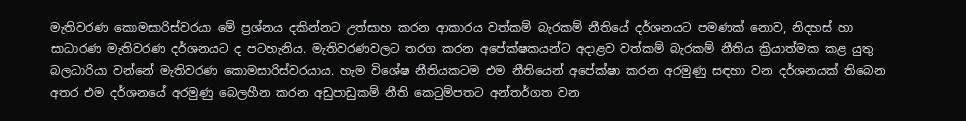මැතිවරණ කොමසාරිස්වරයා මේ ප්‍රශ්නය දකින්නට උත්සාහ කරන ආකාරය වත්කම් බැරකම් නීතියේ දර්ශනයට පමණක් නොව, නිදහස් හා සාධාරණ මැතිවරණ දර්ශනයට ද පටහැනිය. මැතිවරණවලට තරග කරන අපේක්ෂකයන්ට අදාළව වත්කම් බැරකම් නීතිය ක්‍රියාත්මක කළ යුතු බලධාරියා වන්නේ මැතිවරණ කොමසාරිස්වරයාය. හැම විශේෂ නීතියකටම එම නීතියෙන් අපේක්ෂා කරන අරමුණු සඳහා වන දර්ශනයක් තිබෙන අතර එම දර්ශනයේ අරමුණු බෙලහීන කරන අඩුපාඩුකම් නීති කෙටුම්පතට අන්තර්ගත වන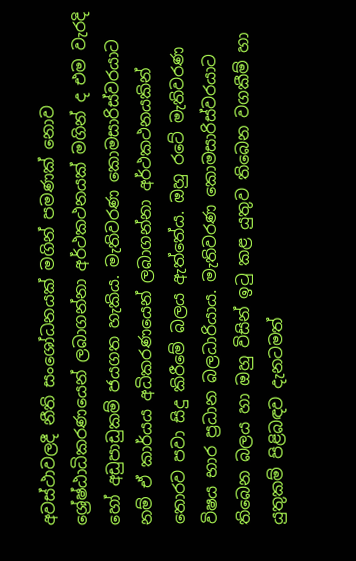අවස්ථාවලදී නීති සංශෝධනයක් මගින් පමණක් නොව ශ්‍රේෂ්ඨාධිකරණයෙන් ලබාගන්නා අර්ථකථනයක් මගින් ද එම වැරදි හෝ අඩුපාඩුකම් ජයගත හැකිය. මැතිවරණ කොමසාරිස්වරයාට නම් ඒ කාර්යය අධිකරණයෙන් ලබාගන්නා අර්ථකථනයකින් තොරව පවා සිදු කිරීමේ බලය ඇත්තේය. ඔහු රටේ මැතිවරණ විෂය භාර ප්‍රධාන බලධාරියාය. මැතිවරණ කොමසාරිස්වරයාට තිබෙන බලය හා ඔහු විසින් ඉටු කළ යුතුව තිබෙන වගකීම් හා යුතුකම් පිළිබඳව දැනටමත්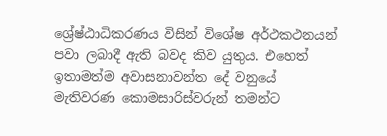ශ්‍රේෂ්ඨාධිකරණය විසින් විශේෂ අර්ථකථනයන් පවා ලබාදී ඇති බවද කිව යුතුය. එහෙත් ඉතාමත්ම අවාසනාවන්ත දේ වනුයේ මැතිවරණ කොමසාරිස්වරුන් තමන්ට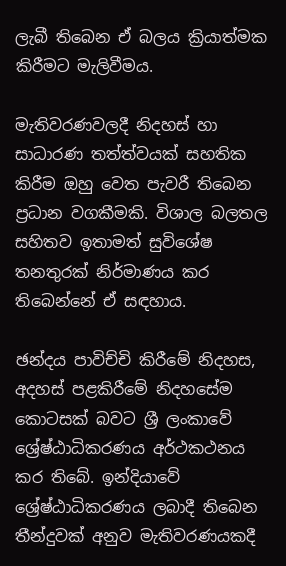ලැබී තිබෙන ඒ බලය ක්‍රියාත්මක කිරීමට මැලිවීමය.

මැතිවරණවලදී නිදහස් හා සාධාරණ තත්ත්වයක් සහතික කිරීම ඔහු වෙත පැවරී තිබෙන ප්‍රධාන වගකීමකි. විශාල බලතල සහිතව ඉතාමත් සුවිශේෂ තනතුරක් නිර්මාණය කර තිබෙන්නේ ඒ සඳහාය.

ඡන්දය පාවිච්චි කිරීමේ නිදහස, අදහස් පළකිරීමේ නිදහසේම කොටසක් බවට ශ්‍රී ලංකාවේ ශ්‍රේෂ්ඨාධිකරණය අර්ථකථනය කර තිබේ. ඉන්දියාවේ ශ්‍රේෂ්ඨාධිකරණය ලබාදී තිබෙන තීන්දුවක් අනුව මැතිවරණයකදී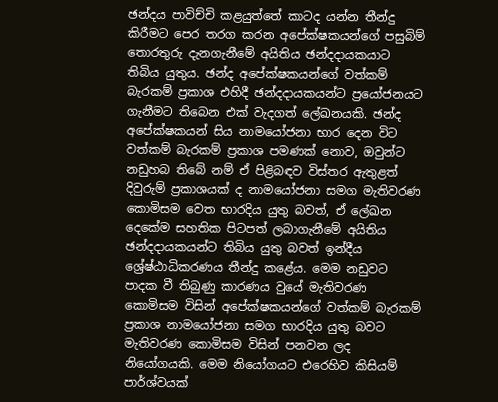ඡන්දය පාවිච්චි කළයුත්තේ කාටද යන්න තීන්දු කිරීමට පෙර තරග කරන අපේක්ෂකයන්ගේ පසුබිම් තොරතුරු දැනගැනීමේ අයිතිය ඡන්දදායකයාට තිබිය යුතුය. ඡන්ද අපේක්ෂකයන්ගේ වත්කම් බැරකම් ප්‍රකාශ එහිදී ඡන්දදායකයන්ට ප්‍රයෝජනයට ගැනීමට තිබෙන එක් වැදගත් ලේඛනයකි. ඡන්ද අපේක්ෂකයන් සිය නාමයෝජනා භාර දෙන විට වත්කම් බැරකම් ප්‍රකාශ පමණක් නොව, ඔවුන්ට නඩුහබ තිබේ නම් ඒ පිළිබඳව විස්තර ඇතුළත් දිවුරුම් ප්‍රකාශයක් ද නාමයෝජනා සමග මැතිවරණ කොමිසම වෙත භාරදිය යුතු බවත්, ඒ ලේඛන දෙකේම සහතික පිටපත් ලබාගැනීමේ අයිතිය ඡන්දදායකයන්ට තිබිය යුතු බවත් ඉන්දීය ශ්‍රේෂ්ඨාධිකරණය තීන්දු කළේය. මෙම නඩුවට පාදක වී තිබුණු කාරණය වුයේ මැතිවරණ කොමිසම විසින් අපේක්ෂකයන්ගේ වත්කම් බැරකම් ප්‍රකාශ නාමයෝජනා සමග භාරදිය යුතු බවට මැතිවරණ කොමිසම විසින් පනවන ලද නියෝගයකි. මෙම නියෝගයට එරෙහිව කිසියම් පාර්ශ්වයක්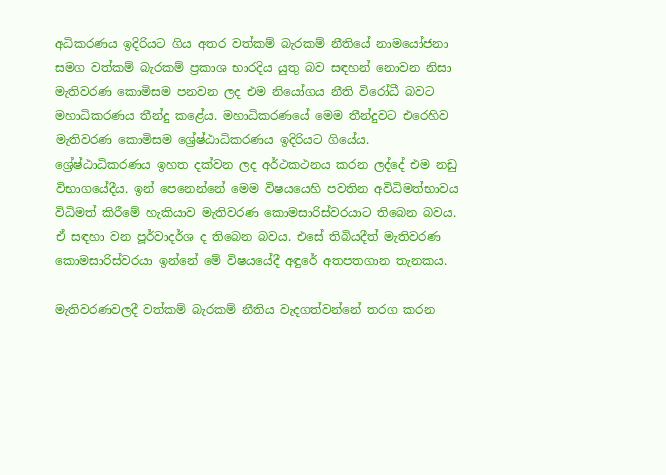අධිකරණය ඉදිරියට ගිය අතර වත්කම් බැරකම් නීතියේ නාමයෝජනා සමග වත්කම් බැරකම් ප්‍රකාශ භාරදිය යුතු බව සඳහන් නොවන නිසා මැතිවරණ කොමිසම පනවන ලද එම නියෝගය නීති විරෝධී බවට මහාධිකරණය තීන්දු කළේය. මහාධිකරණයේ මෙම තීන්දුවට එරෙහිව මැතිවරණ කොමිසම ශ්‍රේෂ්ඨාධිකරණය ඉදිරියට ගියේය. ශ්‍රේෂ්ඨාධිකරණය ඉහත දක්වන ලද අර්ථකථනය කරන ලද්දේ එම නඩු විභාගයේදීය. ඉන් පෙනෙන්නේ මෙම විෂයයෙහි පවතින අවිධිමත්භාවය විධිමත් කිරීමේ හැකියාව මැතිවරණ කොමසාරිස්වරයාට තිබෙන බවය. ඒ සඳහා වන පූර්වාදර්ශ ද තිබෙන බවය. එසේ තිබියදීත් මැතිවරණ කොමසාරිස්වරයා ඉන්නේ මේ විෂයයේදී අඳුරේ අතපතගාන තැනකය.

මැතිවරණවලදී වත්කම් බැරකම් නීතිය වැදගත්වන්නේ තරග කරන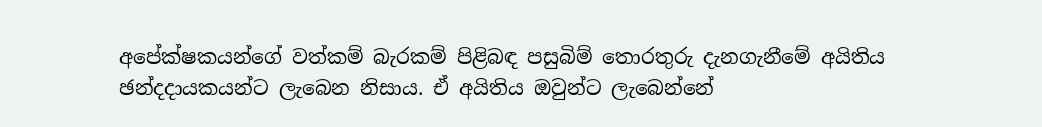අපේක්ෂකයන්ගේ වත්කම් බැරකම් පිළිබඳ පසුබිම් තොරතුරු දැනගැනීමේ අයිතිය ඡන්දදායකයන්ට ලැබෙන නිසාය. ඒ අයිතිය ඔවුන්ට ලැබෙන්නේ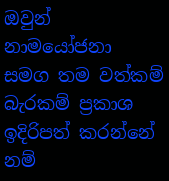ඔවුන් නාමයෝජනා සමග තම වත්කම් බැරකම් ප්‍රකාශ ඉදිරිපත් කරන්නේ නම්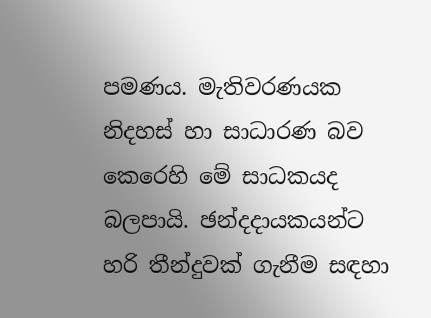පමණය. මැතිවරණයක නිදහස් හා සාධාරණ බව කෙරෙහි මේ සාධකයද බලපායි. ඡන්දදායකයන්ට හරි තීන්දුවක් ගැනීම සඳහා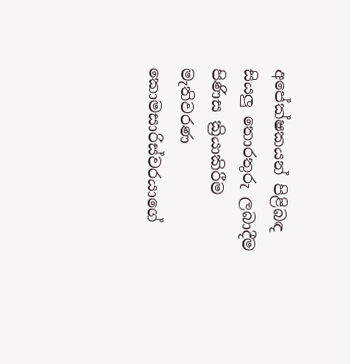අපේක්ෂකයන් පිළිබඳ සියලු තොරතුරු ලබාදීම පිණිස ක්‍රියාකිරීම මැතිවරණ කොමසාරිස්වරයාගේ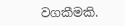වගකීමකි.